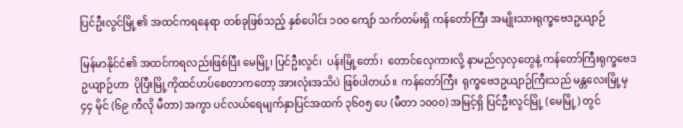ပြင်ဦးလွင်မြို့၏ အထင်ကရနေရာ တစ်ခုဖြစ်သည့် နှစ်ပေါင်း ၁၀၀ ကျော် သက်တမ်းရှိ ကန်တော်ကြီး အမျိုးသားရုက္ခဗေဒဥယျာဉ်

မြန်မာနိုင်ငံ၏ အထင်ကရလည်းဖြစ်ပြီး မေမြို့၊ ပြင်ဦးလွင်၊  ပန်းမြို့တော်၊  တောင်လှေကားလို့ နာမည်လှလှတွေနဲ့ ကန်တော်ကြီးရုက္ခဗေဒဥယျာဉ်ဟာ  ပိုပြီးမြို့ကိုထင်ဟပ်စေတာကတော့ အားလုံးအသိပဲ ဖြစ်ပါတယ်။  ကန်တော်ကြီး  ရုက္ခဗေဒဥယျာဉ်ကြီးသည် မန္တလေးမြို့မှ ၄၄ မိုင် (၆၉ ကီလို မီတာ) အကွာ ပင်လယ်ရေမျက်နှာပြင်အထက် ၃၆၀၅ ပေ (မီတာ ၁၀၀၀) အမြင့်ရှိ ပြင်ဦးလွင်မြို့ (မေမြို့) တွင်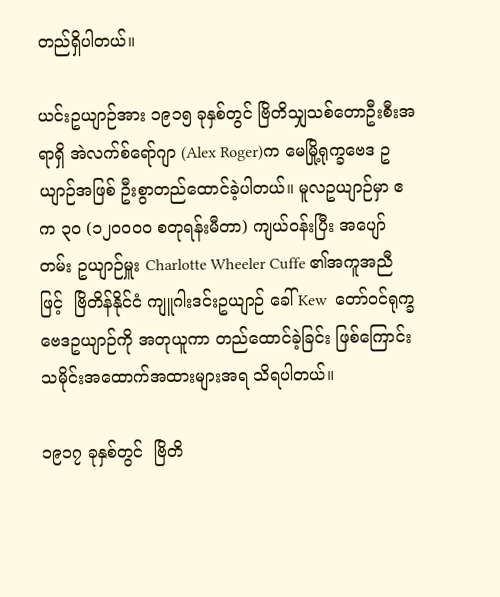တည်ရှိပါတယ်။

ယင်းဥယျာဉ်အား ၁၉၁၅ ခုနှစ်တွင် ဗြိတိသျှသစ်တောဦးစီးအရာရှိ အဲလက်စ်ရော်ဂျာ (Alex Roger)က မေမြို့ရုက္ခဗေဒ ဥယျာဉ်အဖြစ် ဦးစွာတည်ထောင်ခဲ့ပါတယ်။ မူလဥယျာဉ်မှာ ဧက ၃၀ (၁၂၀၀၀၀ စတုရန်းမီတာ) ကျယ်ဝန်းပြီး အပျော်တမ်း ဥယျာဉ်မှူး Charlotte Wheeler Cuffe ၏အကူအညီဖြင့်  ဗြိတိန်နိုင်ငံ ကျူဂါးဒင်းဥယျာဉ် ခေါ် Kew  တော်ဝင်ရုက္ခဗေဒဥယျာဉ်ကို အတုယူကာ တည်ထောင်ခဲ့ခြင်း ဖြစ်ကြောင်း  သမိုင်းအထောက်အထားများအရ သိရပါတယ်။

၁၉၁၇ ခုနှစ်တွင်  ဗြိတိ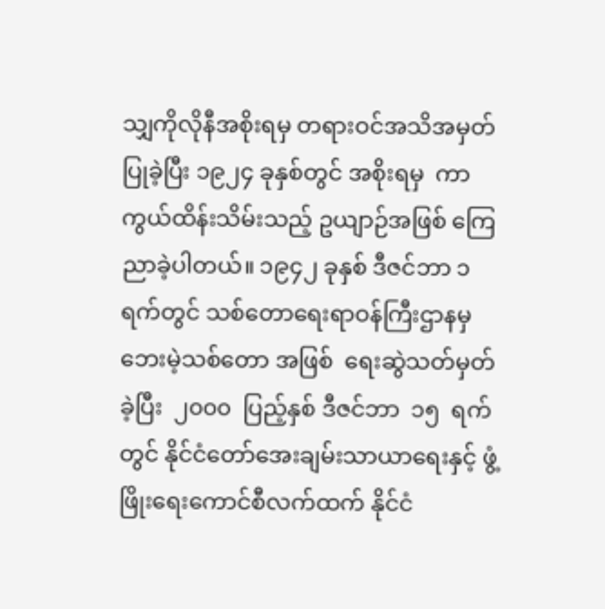သျှကိုလိုနီအစိုးရမှ တရားဝင်အသိအမှတ်ပြုခဲ့ပြီး ၁၉၂၄ ခုနှစ်တွင် အစိုးရမှ  ကာကွယ်ထိန်းသိမ်းသည့် ဥယျာဉ်အဖြစ် ကြေညာခဲ့ပါတယ်။ ၁၉၄၂ ခုနှစ် ဒီဇင်ဘာ ၁ ရက်တွင် သစ်တောရေးရာဝန်ကြီးဌာနမှ ဘေးမဲ့သစ်တော အဖြစ်  ရေးဆွဲသတ်မှတ်ခဲ့ပြီး  ၂၀၀၀  ပြည့်နှစ် ဒီဇင်ဘာ  ၁၅  ရက်တွင် နိုင်ငံတော်အေးချမ်းသာယာရေးနှင့် ဖွံ့ဖြိုးရေးကောင်စီလက်ထက် နိုင်ငံ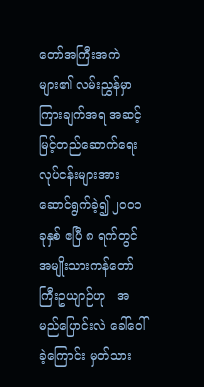တော်အကြီးအကဲများ၏ လမ်းညွှန်မှာကြားချက်အရ အဆင့်မြင့်တည်ဆောက်ရေးလုပ်ငန်းများအား ဆောင်ရွက်ခဲ့၍ ၂၀၀၁ ခုနှစ် ဧပြီ ၈ ရက်တွင် အမျိုးသားကန်တော်ကြီးဥယျာဉ်ဟု   အမည်ပြောင်းလဲ ခေါ်ဝေါ်ခဲ့ကြောင်း မှတ်သား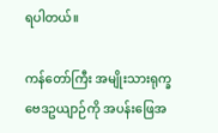ရပါတယ်။

ကန်တော်ကြီး အမျိုးသားရုက္ခဗေဒဥယျာဉ်ကို အပန်းဖြေအ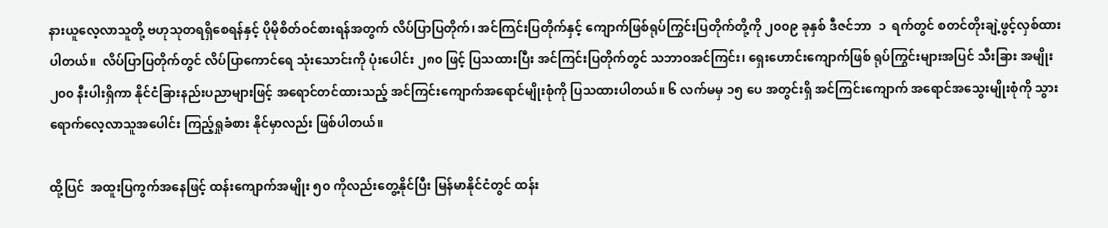နားယူလေ့လာသူတို့ ဗဟုသုတရရှိစေရန်နှင့် ပိုမိုစိတ်ဝင်စားရန်အတွက် လိပ်ပြာပြတိုက်၊ အင်ကြင်းပြတိုက်နှင့် ကျောက်ဖြစ်ရုပ်ကြွင်းပြတိုက်တို့ကို ၂၀၀၉ ခုနှစ် ဒီဇင်ဘာ  ၁  ရက်တွင် စတင်တိုးချဲ့ဖွင့်လှစ်ထားပါတယ်။  လိပ်ပြာပြတိုက်တွင် လိပ်ပြာကောင်ရေ သုံးသောင်းကို ပုံးပေါင်း ၂၈၀ ဖြင့် ပြသထားပြီး အင်ကြင်းပြတိုက်တွင် သဘာဝအင်ကြင်း၊ ရှေးဟောင်းကျောက်ဖြစ် ရုပ်ကြွင်းများအပြင် သီးခြား အမျိုး ၂၀၀ နီးပါးရှိကာ နိုင်ငံခြားနည်းပညာများဖြင့် အရောင်တင်ထားသည့် အင်ကြင်းကျောက်အရောင်မျိုးစုံကို ပြသထားပါတယ်။ ၆ လက်မမှ ၁၅ ပေ အတွင်းရှိ အင်ကြင်းကျောက် အရောင်အသွေးမျိုးစုံကို သွားရောက်လေ့လာသူအပေါင်း ကြည့်ရှုခံစား နိုင်မှာလည်း ဖြစ်ပါတယ်။

ထို့ပြင်  အထူးပြကွက်အနေဖြင့် ထန်းကျောက်အမျိုး ၅၀ ကိုလည်းတွေ့နိုင်ပြီး မြန်မာနိုင်ငံတွင် ထန်း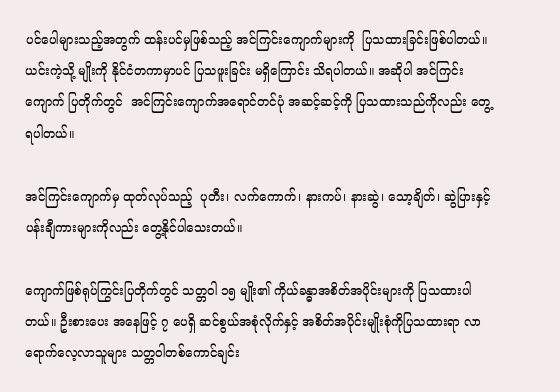ပင်ပေါများသည့်အတွက် ထန်းပင်မှဖြစ်သည့် အင်ကြင်းကျောက်များကို  ပြသထားခြင်းဖြစ်ပါတယ်။ ယင်းကဲ့သို့ မျိုးကို နိုင်ငံတကာမှာပင် ပြသဖူးခြင်း မရှိကြောင်း သိရပါတယ်။ အဆိုပါ အင်ကြင်းကျောက် ပြတိုက်တွင်  အင်ကြင်းကျောက်အရောင်တင်ပုံ အဆင့်ဆင့်ကို ပြသထားသည်ကိုလည်း တွေ့ရပါတယ်။

အင်ကြင်းကျောက်မှ ထုတ်လုပ်သည့်  ပုတီး၊ လက်ကောက်၊ နားကပ်၊ နားဆွဲ၊ သော့ချိတ်၊ ဆွဲပြားနှင့် ပန်းချီကားများကိုလည်း တွေ့နိုင်ပါသေးတယ်။

ကျောက်ဖြစ်ရုပ်ကြွင်းပြတိုက်တွင် သတ္တဝါ ၁၅ မျိုး၏ ကိုယ်ခန္ဓာအစိတ်အပိုင်းများကို ပြသထားပါတယ်။ ဦးစားပေး အနေဖြင့် ၇ ပေရှိ ဆင်စွယ်အစုံလိုက်နှင့် အစိတ်အပိုင်းမျိုးစုံကိုပြသထားရာ လာရောက်လေ့လာသူများ သတ္တဝါတစ်ကောင်ချင်း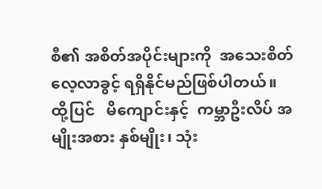စီ၏ အစိတ်အပိုင်းများကို  အသေးစိတ် လေ့လာခွင့် ရရှိနိုင်မည်ဖြစ်ပါတယ်။  ထို့ပြင်   မိကျောင်းနှင့်  ကမ္ဘာဦးလိပ် အမျိုးအစား နှစ်မျိုး၊ သုံး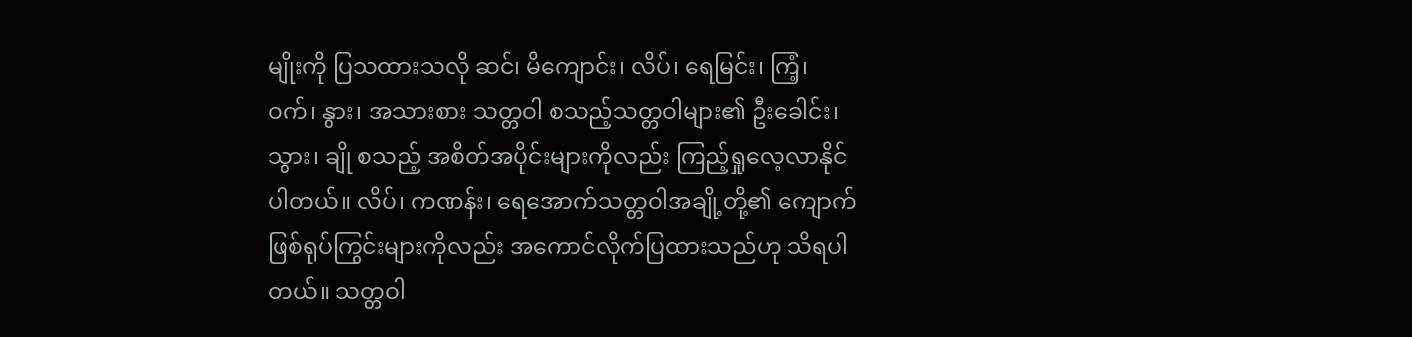မျိုးကို ပြသထားသလို ဆင်၊ မိကျောင်း၊ လိပ်၊ ရေမြင်း၊ ကြံ့၊ ဝက်၊ နွား၊ အသားစား သတ္တဝါ စသည့်သတ္တဝါများ၏ ဦးခေါင်း၊ သွား၊ ချို စသည့် အစိတ်အပိုင်းများကိုလည်း ကြည့်ရှုလေ့လာနိုင်ပါတယ်။ လိပ်၊ ကဏန်း၊ ရေအောက်သတ္တဝါအချို့တို့၏ ကျောက်ဖြစ်ရုပ်ကြွင်းများကိုလည်း အကောင်လိုက်ပြထားသည်ဟု သိရပါတယ်။ သတ္တဝါ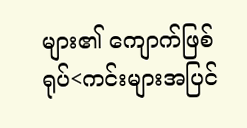များ၏ ကျောက်ဖြစ်ရုပ်<ကင်းများအပြင်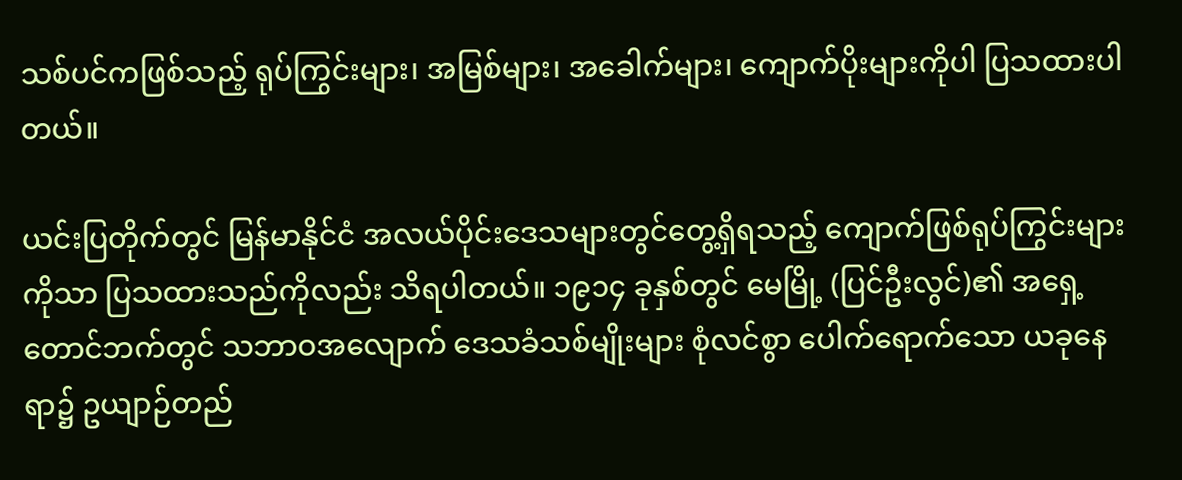သစ်ပင်ကဖြစ်သည့် ရုပ်ကြွင်းများ၊ အမြစ်များ၊ အခေါက်များ၊ ကျောက်ပိုးများကိုပါ ပြသထားပါတယ်။

ယင်းပြတိုက်တွင် မြန်မာနိုင်ငံ အလယ်ပိုင်းဒေသများတွင်တွေ့ရှိရသည့် ကျောက်ဖြစ်ရုပ်ကြွင်းများကိုသာ ပြသထားသည်ကိုလည်း သိရပါတယ်။ ၁၉၁၄ ခုနှစ်တွင် မေမြို့ (ပြင်ဦးလွင်)၏ အရှေ့တောင်ဘက်တွင် သဘာဝအလျောက် ဒေသခံသစ်မျိုးများ စုံလင်စွာ ပေါက်ရောက်သော ယခုနေရာ၌ ဥယျာဉ်တည်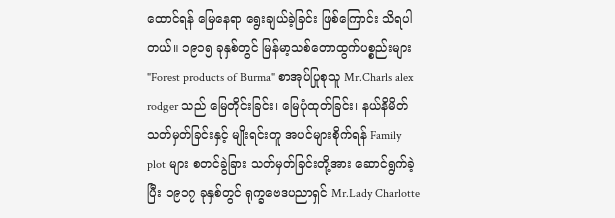ထောင်ရန် မြေနေရာ ရွေးချယ်ခဲ့ခြင်း ဖြစ်ကြောင်း သိရပါတယ်။ ၁၉၁၅ ခုနှစ်တွင် မြန်မာ့သစ်တောထွက်ပစ္စည်းများ "Forest products of Burma" စာအုပ်ပြုစုသူ Mr.Charls alex rodger သည် မြေတိုင်းခြင်း၊ မြေပုံထုတ်ခြင်း၊ နယ်နိမိတ်သတ်မှတ်ခြင်းနှင့် မျိုးရင်းတူ အပင်များစိုက်ရန် Family plot များ စတင်ခွဲခြား သတ်မှတ်ခြင်းတို့အား ဆောင်ရွက်ခဲ့ပြီး ၁၉၁၇ ခုနှစ်တွင် ရုက္ခဗေဒပညာရှင် Mr.Lady Charlotte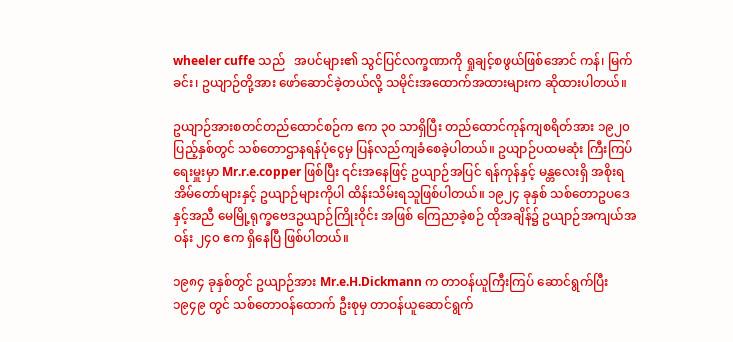wheeler cuffe သည်   အပင်များ၏ သွင်ပြင်လက္ခဏာကို ရှုချင့်စဖွယ်ဖြစ်အောင် ကန်၊ မြက်ခင်း၊ ဥယျာဉ်တို့အား ဖော်ဆောင်ခဲ့တယ်လို့ သမိုင်းအထောက်အထားများက ဆိုထားပါတယ်။

ဥယျာဉ်အားစတင်တည်ထောင်စဉ်က ဧက ၃၀ သာရှိပြီး တည်ထောင်ကုန်ကျစရိတ်အား ၁၉၂၀ ပြည့်နှစ်တွင် သစ်တောဌာနရန်ပုံငွေမှ ပြန်လည်ကျခံစေခဲ့ပါတယ်။ ဥယျာဉ်ပထမဆုံး ကြီးကြပ်ရေးမှူးမှာ Mr.r.e.copper ဖြစ်ပြီး ၎င်းအနေဖြင့် ဥယျာဉ်အပြင် ရန်ကုန်နှင့် မန္တလေးရှိ အစိုးရအိမ်တော်များနှင့် ဥယျာဉ်များကိုပါ ထိန်းသိမ်းရသူဖြစ်ပါတယ်။ ၁၉၂၄ ခုနှစ် သစ်တောဥပဒေနှင့်အညီ မေမြို့ရုက္ခဗေဒဥယျာဉ်ကြိုးဝိုင်း အဖြစ် ကြေညာခဲ့စဉ် ထိုအချိန်၌ ဥယျာဉ်အကျယ်အဝန်း ၂၄၀ ဧက ရှိနေပြီ ဖြစ်ပါတယ်။

၁၉၈၄ ခုနှစ်တွင် ဥယျာဉ်အား Mr.e.H.Dickmann က တာဝန်ယူကြီးကြပ် ဆောင်ရွက်ပြီး ၁၉၄၉ တွင် သစ်တောဝန်ထောက် ဦးစုမှ တာဝန်ယူဆောင်ရွက်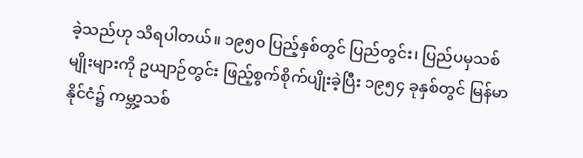ခဲ့သည်ဟု သိရပါတယ်။ ၁၉၅၀ ပြည့်နှစ်တွင် ပြည်တွင်း၊ ပြည်ပမှသစ်မျိုးများကို ဥယျာဉ်တွင်း ဖြည့်စွက်စိုက်ပျိုးခဲ့ပြီး ၁၉၅၄ ခုနှစ်တွင် မြန်မာနိုင်ငံ၌ ကမ္ဘာ့သစ်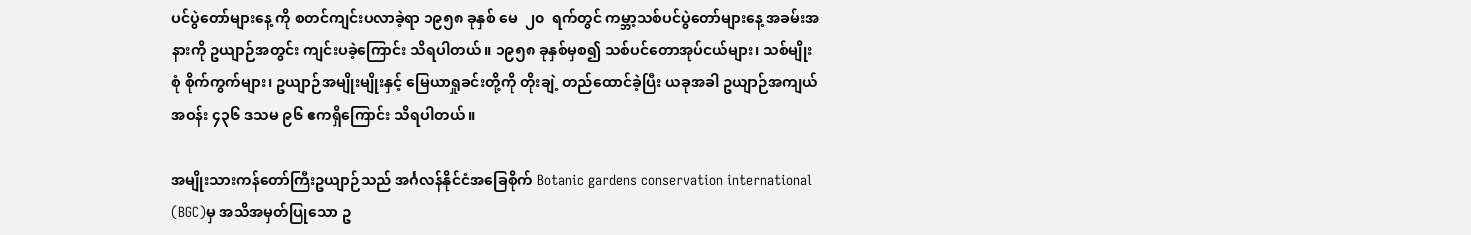ပင်ပွဲတော်များနေ့ ကို စတင်ကျင်းပလာခဲ့ရာ ၁၉၅၈ ခုနှစ် မေ  ၂၀  ရက်တွင် ကမ္ဘာ့သစ်ပင်ပွဲတော်များနေ့ အခမ်းအနားကို ဥယျာဉ်အတွင်း ကျင်းပခဲ့ကြောင်း သိရပါတယ်။ ၁၉၅၈ ခုနှစ်မှစ၍ သစ်ပင်တောအုပ်ငယ်များ၊ သစ်မျိုးစုံ စိုက်ကွက်များ၊ ဥယျာဉ်အမျိုးမျိုးနှင့် မြေယာရှုခင်းတို့ကို တိုးချဲ့ တည်ထောင်ခဲ့ပြီး ယခုအခါ ဥယျာဉ်အကျယ်အဝန်း ၄၃၆ ဒသမ ၉၆ ဧကရှိကြောင်း သိရပါတယ်။

အမျိုးသားကန်တော်ကြီးဥယျာဉ်သည် အင်္ဂလန်နိုင်ငံအခြေစိုက် Botanic gardens conservation international (BGC)မှ အသိအမှတ်ပြုသော ဥ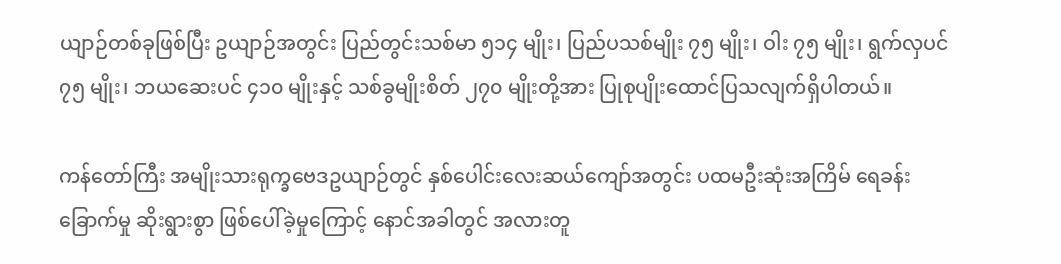ယျာဉ်တစ်ခုဖြစ်ပြီး ဥယျာဉ်အတွင်း ပြည်တွင်းသစ်မာ ၅၁၄ မျိုး၊ ပြည်ပသစ်မျိုး ၇၅ မျိုး၊ ဝါး ၇၅ မျိုး၊ ရွက်လှပင် ၇၅ မျိုး၊ ဘယဆေးပင် ၄၁၀ မျိုးနှင့် သစ်ခွမျိုးစိတ် ၂၇၀ မျိုးတို့အား ပြုစုပျိုးထောင်ပြသလျက်ရှိပါတယ်။

ကန်တော်ကြီး အမျိုးသားရုက္ခဗေဒဥယျာဉ်တွင် နှစ်ပေါင်းလေးဆယ်ကျော်အတွင်း ပထမဦးဆုံးအကြိမ် ရေခန်းခြောက်မှု ဆိုးရွားစွာ ဖြစ်ပေါ်ခဲ့မှုကြောင့် နောင်အခါတွင် အလားတူ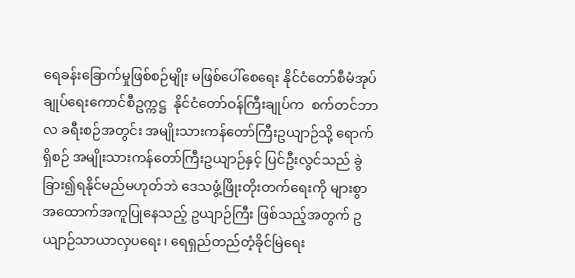ရေခန်းခြောက်မှုဖြစ်စဉ်မျိုး မဖြစ်ပေါ်စေရေး နိုင်ငံတော်စီမံအုပ်ချုပ်ရေးကောင်စီဥက္ကဋ္ဌ  နိုင်ငံတော်ဝန်ကြီးချုပ်က  စက်တင်ဘာလ ခရီးစဉ်အတွင်း အမျိုးသားကန်တော်ကြီးဥယျာဉ်သို့ ရောက်ရှိစဉ် အမျိုးသားကန်တော်ကြီးဥယျာဉ်နှင့် ပြင်ဦးလွင်သည် ခွဲခြား၍ရနိုင်မည်မဟုတ်ဘဲ ဒေသဖွံ့ဖြိုးတိုးတက်ရေးကို များစွာ အထောက်အကူပြုနေသည့် ဥယျာဉ်ကြီး ဖြစ်သည့်အတွက် ဥယျာဉ်သာယာလှပရေး၊ ရေရှည်တည်တံ့ခိုင်မြဲရေး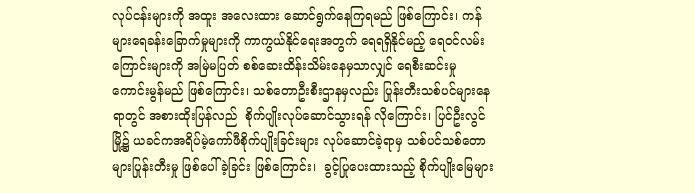လုပ်ငန်းများကို အထူး အလေးထား ဆောင်ရွက်နေကြရမည် ဖြစ်ကြောင်း၊ ကန်များရေခန်းခြောက်မှုများကို ကာကွယ်နိုင်ရေးအတွက် ရေရရှိနိုင်မည့် ရေဝင်လမ်းကြောင်းများကို အမြဲမပြတ် စစ်ဆေးထိန်းသိမ်းနေမှသာလျှင် ရေစီးဆင်းမှု ကောင်းမွန်မည် ဖြစ်ကြောင်း၊ သစ်တောဦးစီးဌာနမှလည်း ပြုန်းတီးသစ်ပင်များနေရာတွင် အစားထိုးပြန်လည်  စိုက်ပျိုးလုပ်ဆောင်သွားရန် လိုကြောင်း၊ ပြင်ဦးလွင်မြို့၌ ယခင်ကအရိပ်မဲ့ကော်ဖီစိုက်ပျိုးခြင်းများ လုပ်ဆောင်ခဲ့ရာမှ သစ်ပင်သစ်တောများပြုန်းတီးမှု ဖြစ်ပေါ်ခဲ့ခြင်း ဖြစ်ကြောင်း၊  ခွင့်ပြုပေးထားသည့် စိုက်ပျိုးမြေများ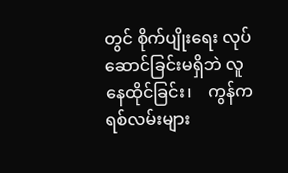တွင် စိုက်ပျိုးရေး လုပ်ဆောင်ခြင်းမရှိဘဲ လူနေထိုင်ခြင်း၊    ကွန်ကရစ်လမ်းများ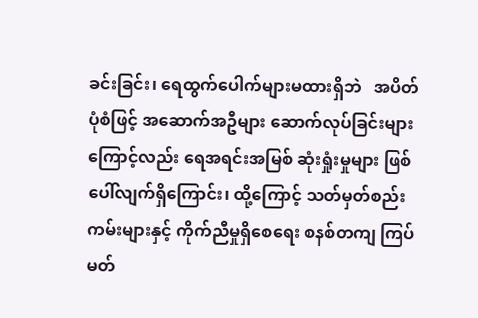ခင်းခြင်း၊ ရေထွက်ပေါက်များမထားရှိဘဲ   အပိတ်ပုံစံဖြင့် အဆောက်အဦများ ဆောက်လုပ်ခြင်းများကြောင့်လည်း ရေအရင်းအမြစ် ဆုံးရှုံးမှုများ ဖြစ်ပေါ်လျက်ရှိကြောင်း၊ ထို့ကြောင့် သတ်မှတ်စည်းကမ်းများနှင့် ကိုက်ညီမှုရှိစေရေး စနစ်တကျ ကြပ်မတ်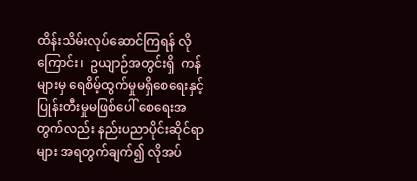ထိန်းသိမ်းလုပ်ဆောင်ကြရန် လိုကြောင်း၊  ဥယျာဉ်အတွင်းရှိ  ကန်များမှ ရေစိမ့်ထွက်မှုမရှိစေရေးနှင့်  ပြုန်းတီးမှုမဖြစ်ပေါ် စေရေးအတွက်လည်း နည်းပညာပိုင်းဆိုင်ရာများ အရတွက်ချက်၍ လိုအပ်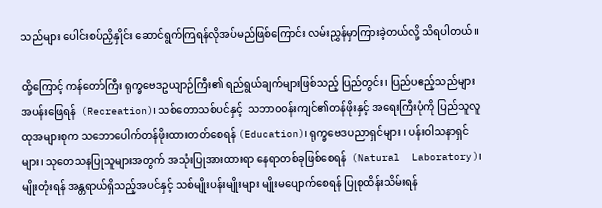သည်များ ပေါင်းစပ်ညှိနှိုင်း ဆောင်ရွက်ကြရန်လိုအပ်မည်ဖြစ်ကြောင်း လမ်းညွှန်မှာကြားခဲ့တယ်လို့ သိရပါတယ်။

ထို့ကြောင့် ကန်တော်ကြီး ရုက္ခဗေဒဥယျာဉ်ကြီး၏ ရည်ရွယ်ချက်များဖြစ်သည့် ပြည်တွင်း၊ ပြည်ပဧည့်သည်များ  အပန်းဖြေရန်  (Recreation)၊ သစ်တောသစ်ပင်နှင့်  သဘာ၀၀န်းကျင်၏တန်ဖိုးနှင့် အရေးကြီးပုံကို ပြည်သူလူထုအများစုက သဘောပေါက်တန်ဖိုးထားတတ်စေရန် (Education)၊ ရုက္ခဗေဒပညာရှင်များ ၊ ပန်းဝါသနာရှင်များ၊ သုတေသနပြုသူများအတွက် အသုံးပြုအားထားရာ နေရာတစ်ခုဖြစ်စေရန်  (Natural  Laboratory)၊   မျိုးတုံးရန် အန္တရာယ်ရှိသည့်အပင်နှင့် သစ်မျိုးပန်းမျိုးများ မျိုးမပျောက်စေရန် ပြုစုထိန်းသိမ်းရန်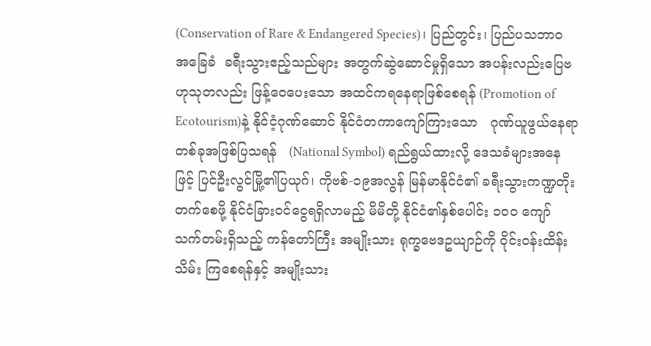(Conservation of Rare & Endangered Species)၊ ပြည်တွင်း၊ ပြည်ပသဘာဝအခြေခံ  ခရီးသွားဧည့်သည်များ အတွက်ဆွဲဆောင်မှုရှိသော အပန်းလည်းပြေဗဟုသုတလည်း ဖြန့်ဝေပေးသော အထင်ကရနေရာဖြစ်စေရန် (Promotion of Ecotourism)နဲ့ နိုင်ငံ့ဂုဏ်ဆောင် နိုင်ငံတကာကျော်ကြားသော   ဂုဏ်ယူဖွယ်နေရာ တစ်ခုအဖြစ်ပြသရန်   (National Symbol) ရည်ရွယ်ထားလို့ ဒေသခံများအနေဖြင့် ပြင်ဦးလွင်မြို့၏ပြယုဂ်၊ ကိုဗစ်-၁၉အလွန် မြန်မာနိုင်ငံ၏ ခရီးသွားကဏ္ဍတိုးတက်စေဖို့ နိုင်ငံခြားဝင်ငွေရရှိလာမည့် မိမိတို့ နိုင်ငံ၏နှစ်ပေါင်း ၁၀၀ ကျော်သက်တမ်းရှိသည့် ကန်တော်ကြီး အမျိုးသား ရုက္ခဗေဒဥယျာဉ်ကို ဝိုင်းဝန်းထိန်းသိမ်း ကြစေရန်နှင့် အမျိုးသား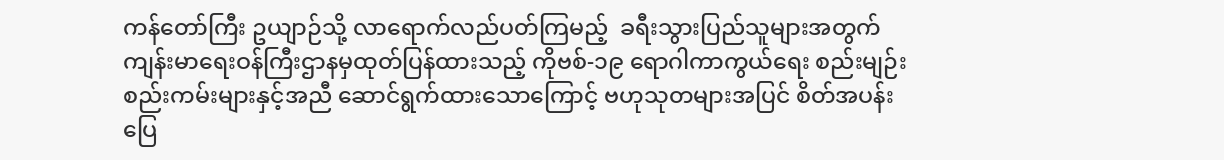ကန်တော်ကြီး ဥယျာဉ်သို့ လာရောက်လည်ပတ်ကြမည့်  ခရီးသွားပြည်သူများအတွက် ကျန်းမာရေးဝန်ကြီးဌာနမှထုတ်ပြန်ထားသည့် ကိုဗစ်-၁၉ ရောဂါကာကွယ်ရေး စည်းမျဉ်းစည်းကမ်းများနှင့်အညီ ဆောင်ရွက်ထားသောကြောင့် ဗဟုသုတများအပြင် စိတ်အပန်းပြေ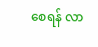စေရန် လာ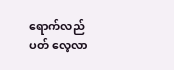ရောက်လည်ပတ် လေ့လာ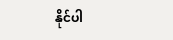နိုင်ပါ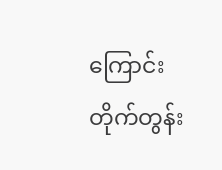ကြောင်း တိုက်တွန်း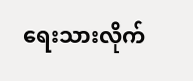ရေးသားလိုက်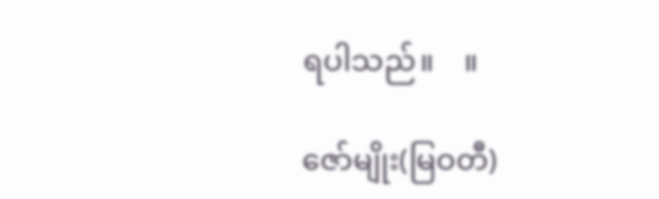ရပါသည်။    ။

ဇော်မျိုး(မြဝတီ)